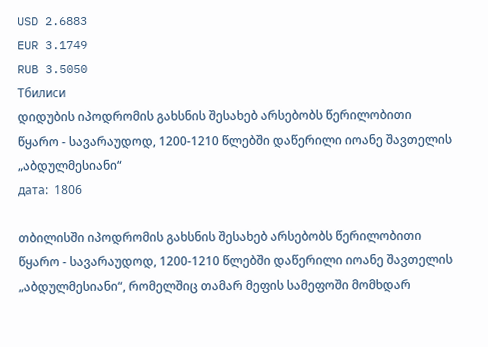USD 2.6883
EUR 3.1749
RUB 3.5050
Тбилиси
დიდუბის იპოდრომის გახსნის შესახებ არსებობს წერილობითი წყარო - სავარაუდოდ, 1200-1210 წლებში დაწერილი იოანე შავთელის „აბდულმესიანი“
дата:  1806

თბილისში იპოდრომის გახსნის შესახებ არსებობს წერილობითი წყარო - სავარაუდოდ, 1200-1210 წლებში დაწერილი იოანე შავთელის „აბდულმესიანი“, რომელშიც თამარ მეფის სამეფოში მომხდარ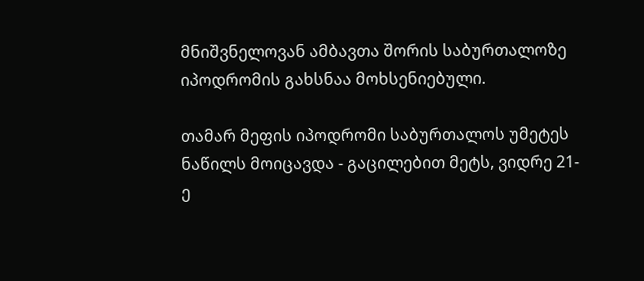მნიშვნელოვან ამბავთა შორის საბურთალოზე იპოდრომის გახსნაა მოხსენიებული.

თამარ მეფის იპოდრომი საბურთალოს უმეტეს ნაწილს მოიცავდა - გაცილებით მეტს, ვიდრე 21-ე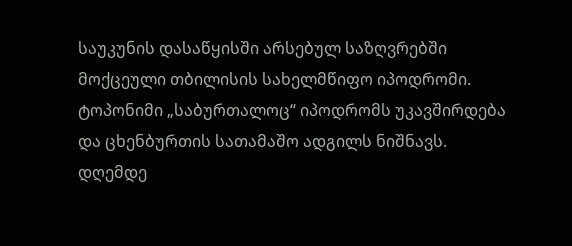საუკუნის დასაწყისში არსებულ საზღვრებში მოქცეული თბილისის სახელმწიფო იპოდრომი. ტოპონიმი „საბურთალოც“ იპოდრომს უკავშირდება და ცხენბურთის სათამაშო ადგილს ნიშნავს. დღემდე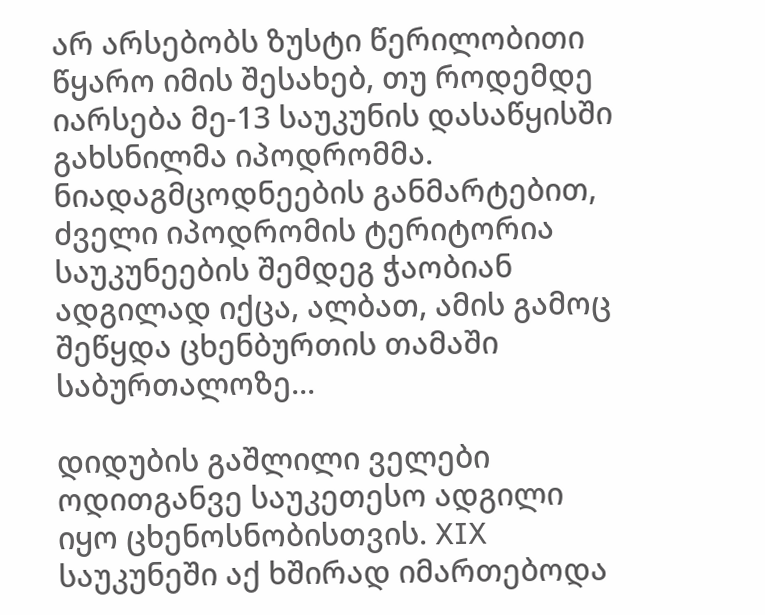არ არსებობს ზუსტი წერილობითი წყარო იმის შესახებ, თუ როდემდე იარსება მე-13 საუკუნის დასაწყისში გახსნილმა იპოდრომმა. ნიადაგმცოდნეების განმარტებით, ძველი იპოდრომის ტერიტორია საუკუნეების შემდეგ ჭაობიან ადგილად იქცა, ალბათ, ამის გამოც შეწყდა ცხენბურთის თამაში საბურთალოზე...

დიდუბის გაშლილი ველები ოდითგანვე საუკეთესო ადგილი იყო ცხენოსნობისთვის. XIX საუკუნეში აქ ხშირად იმართებოდა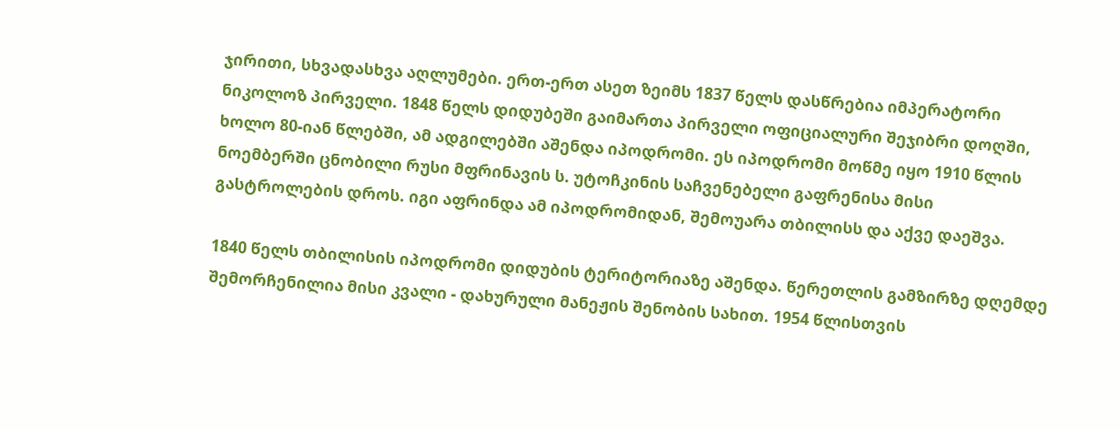ჯირითი, სხვადასხვა აღლუმები. ერთ-ერთ ასეთ ზეიმს 1837 წელს დასწრებია იმპერატორი ნიკოლოზ პირველი. 1848 წელს დიდუბეში გაიმართა პირველი ოფიციალური შეჯიბრი დოღში, ხოლო 80-იან წლებში, ამ ადგილებში აშენდა იპოდრომი. ეს იპოდრომი მოწმე იყო 1910 წლის ნოემბერში ცნობილი რუსი მფრინავის ს. უტოჩკინის საჩვენებელი გაფრენისა მისი გასტროლების დროს. იგი აფრინდა ამ იპოდრომიდან, შემოუარა თბილისს და აქვე დაეშვა.

1840 წელს თბილისის იპოდრომი დიდუბის ტერიტორიაზე აშენდა. წერეთლის გამზირზე დღემდე შემორჩენილია მისი კვალი - დახურული მანეჟის შენობის სახით. 1954 წლისთვის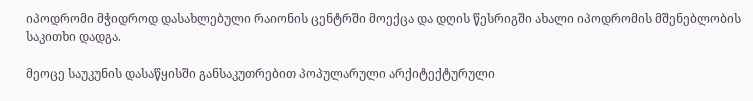იპოდრომი მჭიდროდ დასახლებული რაიონის ცენტრში მოექცა და დღის წესრიგში ახალი იპოდრომის მშენებლობის საკითხი დადგა.

მეოცე საუკუნის დასაწყისში განსაკუთრებით პოპულარული არქიტექტურული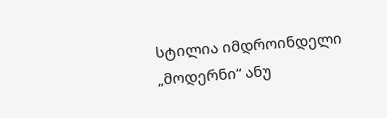სტილია იმდროინდელი „მოდერნი“ ანუ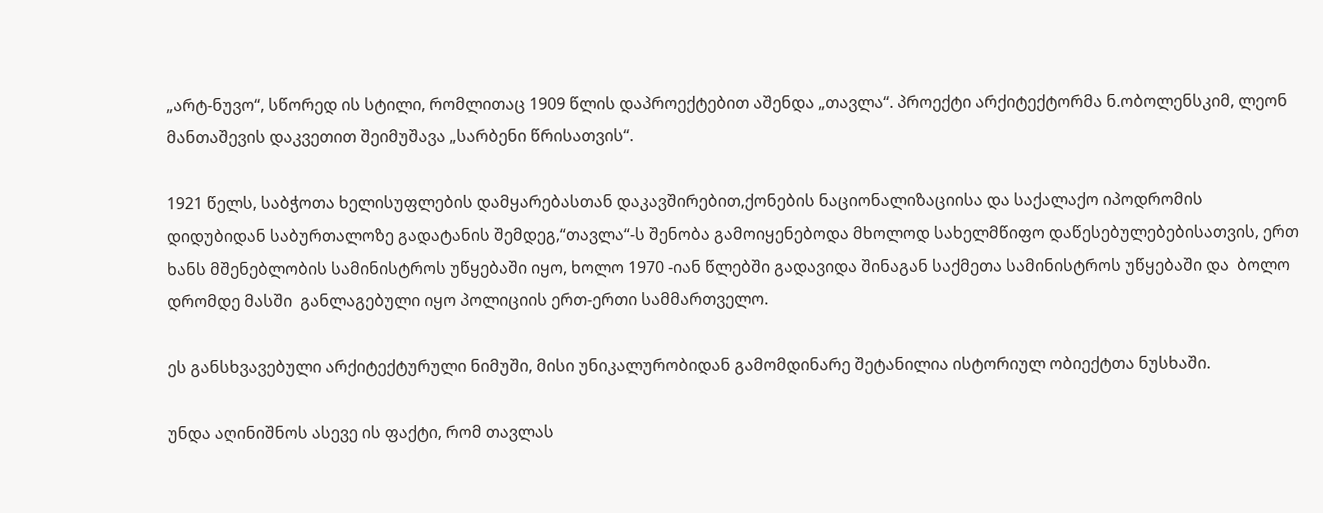„არტ-ნუვო“, სწორედ ის სტილი, რომლითაც 1909 წლის დაპროექტებით აშენდა „თავლა“. პროექტი არქიტექტორმა ნ.ობოლენსკიმ, ლეონ მანთაშევის დაკვეთით შეიმუშავა „სარბენი წრისათვის“.

1921 წელს, საბჭოთა ხელისუფლების დამყარებასთან დაკავშირებით,ქონების ნაციონალიზაციისა და საქალაქო იპოდრომის დიდუბიდან საბურთალოზე გადატანის შემდეგ,“თავლა“-ს შენობა გამოიყენებოდა მხოლოდ სახელმწიფო დაწესებულებებისათვის, ერთ ხანს მშენებლობის სამინისტროს უწყებაში იყო, ხოლო 1970 -იან წლებში გადავიდა შინაგან საქმეთა სამინისტროს უწყებაში და  ბოლო დრომდე მასში  განლაგებული იყო პოლიციის ერთ-ერთი სამმართველო.

ეს განსხვავებული არქიტექტურული ნიმუში, მისი უნიკალურობიდან გამომდინარე შეტანილია ისტორიულ ობიექტთა ნუსხაში.

უნდა აღინიშნოს ასევე ის ფაქტი, რომ თავლას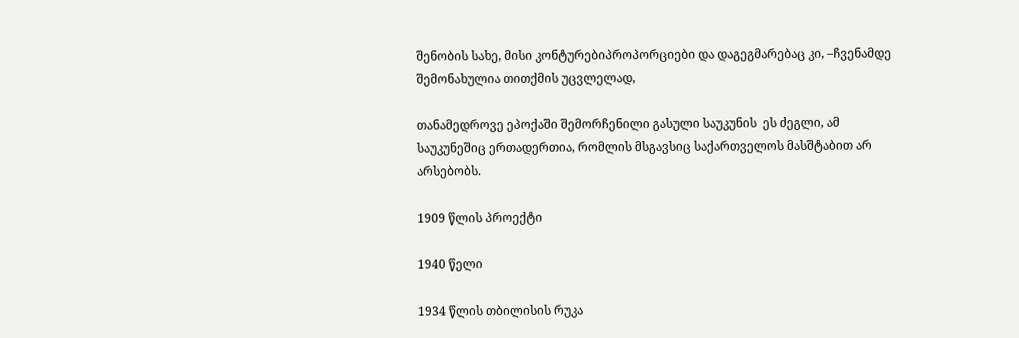შენობის სახე, მისი კონტურებიპროპორციები და დაგეგმარებაც კი, –ჩვენამდე შემონახულია თითქმის უცვლელად,

თანამედროვე ეპოქაში შემორჩენილი გასული საუკუნის  ეს ძეგლი, ამ საუკუნეშიც ერთადერთია, რომლის მსგავსიც საქართველოს მასშტაბით არ არსებობს.

1909 წლის პროექტი

1940 წელი

1934 წლის თბილისის რუკა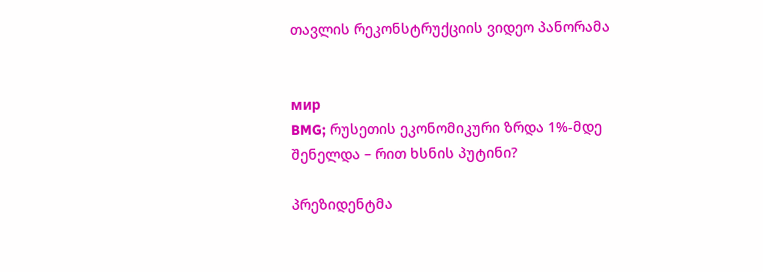თავლის რეკონსტრუქციის ვიდეო პანორამა


мир
BMG; რუსეთის ეკონომიკური ზრდა 1%-მდე შენელდა – რით ხსნის პუტინი?

პრეზიდენტმა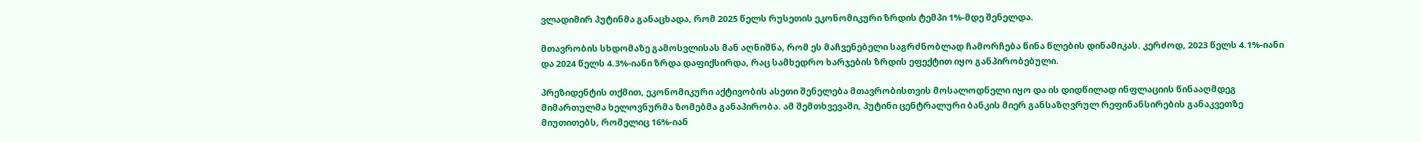ვლადიმირ პუტინმა განაცხადა, რომ 2025 წელს რუსეთის ეკონომიკური ზრდის ტემპი 1%-მდე შენელდა.

მთავრობის სხდომაზე გამოსვლისას მან აღნიშნა, რომ ეს მაჩვენებელი საგრძნობლად ჩამორჩება წინა წლების დინამიკას. კერძოდ, 2023 წელს 4.1%-იანი და 2024 წელს 4.3%-იანი ზრდა დაფიქსირდა, რაც სამხედრო ხარჯების ზრდის ეფექტით იყო განპირობებული.

პრეზიდენტის თქმით, ეკონომიკური აქტივობის ასეთი შენელება მთავრობისთვის მოსალოდნელი იყო და ის დიდწილად ინფლაციის წინააღმდეგ მიმართულმა ხელოვნურმა ზომებმა განაპირობა. ამ შემთხვევაში, პუტინი ცენტრალური ბანკის მიერ განსაზღვრულ რეფინანსირების განაკვეთზე მიუთითებს, რომელიც 16%-იან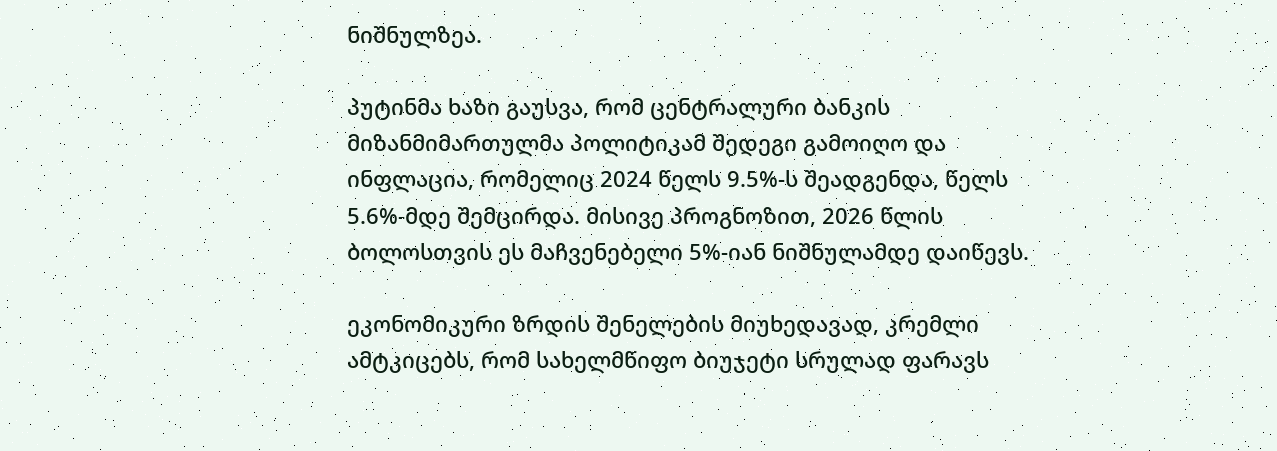ნიშნულზეა.

პუტინმა ხაზი გაუსვა, რომ ცენტრალური ბანკის მიზანმიმართულმა პოლიტიკამ შედეგი გამოიღო და ინფლაცია, რომელიც 2024 წელს 9.5%-ს შეადგენდა, წელს 5.6%-მდე შემცირდა. მისივე პროგნოზით, 2026 წლის ბოლოსთვის ეს მაჩვენებელი 5%-იან ნიშნულამდე დაიწევს.

ეკონომიკური ზრდის შენელების მიუხედავად, კრემლი ამტკიცებს, რომ სახელმწიფო ბიუჯეტი სრულად ფარავს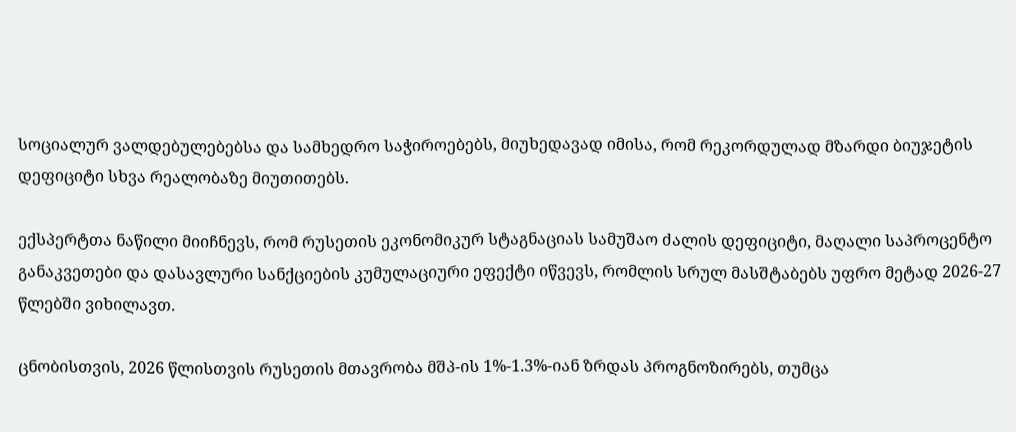სოციალურ ვალდებულებებსა და სამხედრო საჭიროებებს, მიუხედავად იმისა, რომ რეკორდულად მზარდი ბიუჯეტის დეფიციტი სხვა რეალობაზე მიუთითებს.

ექსპერტთა ნაწილი მიიჩნევს, რომ რუსეთის ეკონომიკურ სტაგნაციას სამუშაო ძალის დეფიციტი, მაღალი საპროცენტო განაკვეთები და დასავლური სანქციების კუმულაციური ეფექტი იწვევს, რომლის სრულ მასშტაბებს უფრო მეტად 2026-27 წლებში ვიხილავთ.

ცნობისთვის, 2026 წლისთვის რუსეთის მთავრობა მშპ-ის 1%-1.3%-იან ზრდას პროგნოზირებს, თუმცა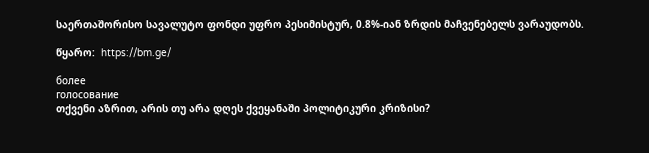საერთაშორისო სავალუტო ფონდი უფრო პესიმისტურ, 0.8%-იან ზრდის მაჩვენებელს ვარაუდობს.

წყარო:  https://bm.ge/

более
голосование
თქვენი აზრით, არის თუ არა დღეს ქვეყანაში პოლიტიკური კრიზისი?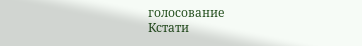голосование
Кстати